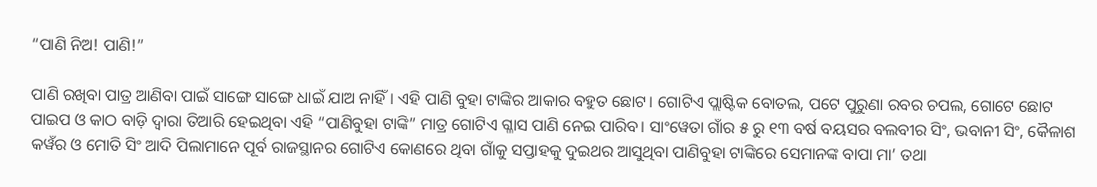“ପାଣି ନିଅ! ପାଣି!”

ପାଣି ରଖିବା ପାତ୍ର ଆଣିବା ପାଇଁ ସାଙ୍ଗେ ସାଙ୍ଗେ ଧାଇଁ ଯାଅ ନାହିଁ। ଏହି ପାଣି ବୁହା ଟାଙ୍କିର ଆକାର ବହୁତ ଛୋଟ। ଗୋଟିଏ ପ୍ଲାଷ୍ଟିକ ବୋତଲ, ପଟେ ପୁରୁଣା ରବର ଚପଲ, ଗୋଟେ ଛୋଟ ପାଇପ ଓ କାଠ ବାଡ଼ି ଦ୍ଵାରା ତିଆରି ହେଇଥିବା ଏହି “ପାଣିବୁହା ଟାଙ୍କି” ମାତ୍ର ଗୋଟିଏ ଗ୍ଳାସ ପାଣି ନେଇ ପାରିବ। ସାଂୱେତା ଗାଁର ୫ ରୁ ୧୩ ବର୍ଷ ବୟସର ବଲବୀର ସିଂ, ଭବାନୀ ସିଂ, କୈଳାଶ କୱଁର ଓ ମୋତି ସିଂ ଆଦି ପିଲାମାନେ ପୂର୍ବ ରାଜସ୍ଥାନର ଗୋଟିଏ କୋଣରେ ଥିବା ଗାଁକୁ ସପ୍ତାହକୁ ଦୁଇଥର ଆସୁଥିବା ପାଣିବୁହା ଟାଙ୍କିରେ ସେମାନଙ୍କ ବାପା ମା’ ତଥା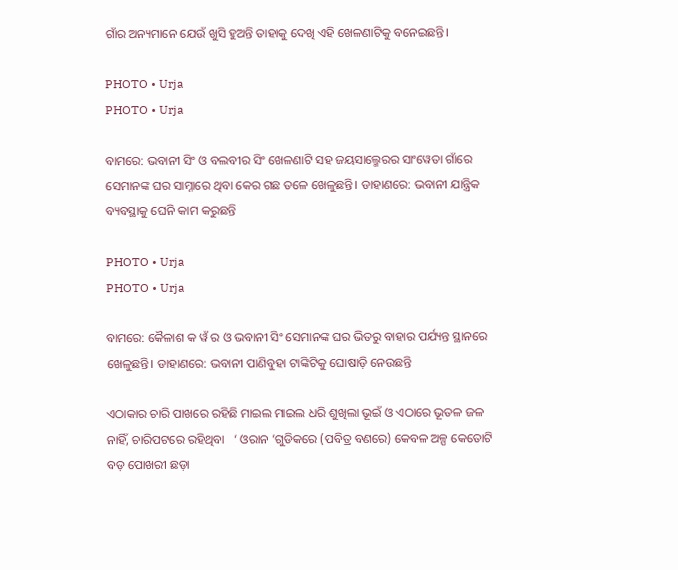ଗାଁର ଅନ୍ୟମାନେ ଯେଉଁ ଖୁସି ହୁଅନ୍ତି ତାହାକୁ ଦେଖି ଏହି ଖେଳଣାଟିକୁ ବନେଇଛନ୍ତି।

PHOTO • Urja
PHOTO • Urja

ବାମରେ: ଭବାନୀ ସିଂ ଓ ବଲବୀର ସିଂ ଖେଳଣାଟି ସହ ଜୟସାଲ୍ମେରର ସାଂୱେତା ଗାଁରେ ସେମାନଙ୍କ ଘର ସାମ୍ନାରେ ଥିବା କେର ଗଛ ତଳେ ଖେଳୁଛନ୍ତି। ଡାହାଣରେ: ଭବାନୀ ଯାନ୍ତ୍ରିକ ବ୍ୟବସ୍ଥାକୁ ଘେନି କାମ କରୁଛନ୍ତି

PHOTO • Urja
PHOTO • Urja

ବାମରେ: କୈଳାଶ କ ୱଁ ର ଓ ଭବାନୀ ସିଂ ସେମାନଙ୍କ ଘର ଭିତରୁ ବାହାର ପର୍ଯ୍ୟନ୍ତ ସ୍ଥାନରେ ଖେଳୁଛନ୍ତି। ଡାହାଣରେ: ଭବାନୀ ପାଣିବୁହା ଟାଙ୍କିଟିକୁ ଘୋଷାଡ଼ି ନେଉଛନ୍ତି

ଏଠାକାର ଚାରି ପାଖରେ ରହିଛି ମାଇଲ ମାଇଲ ଧରି ଶୁଖିଲା ଭୂଇଁ ଓ ଏଠାରେ ଭୂତଳ ଜଳ ନାହିଁ, ଚାରିପଟରେ ରହିଥିବା   ‘ ଓରାନ ’ଗୁଡିକରେ (ପବିତ୍ର ବଣରେ) କେବଳ ଅଳ୍ପ କେତୋଟି ବଡ଼ ପୋଖରୀ ଛଡ଼ା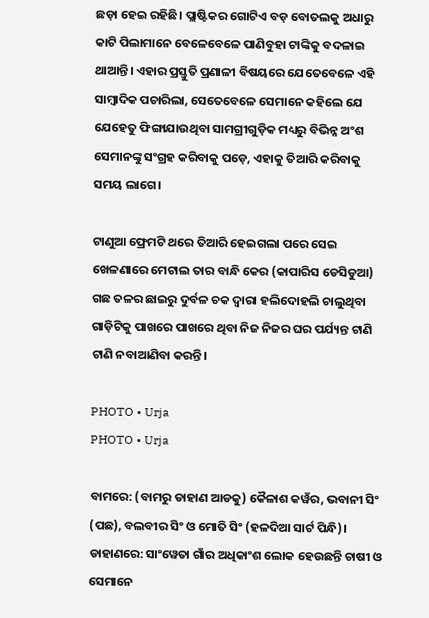ଛଡ଼ା ହେଇ ରହିଛି। ପ୍ଲାଷ୍ଟିକର ଗୋଟିଏ ବଡ଼ ବୋତଲକୁ ଅଧାରୁ କାଟି ପିଲାମାନେ ବେଳେବେଳେ ପାଣିବୁହା ଟାଙ୍କିକୁ ବଦଳାଇ ଥାଆନ୍ତି। ଏହାର ପ୍ରସ୍ତୁତି ପ୍ରଣାଳୀ ବିଷୟରେ ଯେତେବେଳେ ଏହି ସାମ୍ବାଦିକ ପଚାରିଲା, ସେତେବେଳେ ସେମାନେ କହିଲେ ଯେ ଯେହେତୁ ଫିଙ୍ଗାଯାଉଥିବା ସାମଗ୍ରୀଗୁଡ଼ିକ ମଧ୍ୟରୁ ବିଭିନ୍ନ ଅଂଶ ସେମାନଙ୍କୁ ସଂଗ୍ରହ କରିବାକୁ ପଡ଼େ, ଏହାକୁ ତିଆରି କରିବାକୁ ସମୟ ଲାଗେ।

ଟାଣୁଆ ଫ୍ରେମଟି ଥରେ ତିଆରି ହେଇଗଲା ପରେ ସେଇ ଖେଳଣାରେ ମେଟାଲ ତାର ବାନ୍ଧି କେର (କାପାରିସ ଡେସିଡୁଆ) ଗଛ ତଳର ଛାଇରୁ ଦୁର୍ବଳ ଚକ ଦ୍ଵାରା ହଲିଦୋହଲି ଚାଲୁଥିବା ଗାଡ଼ିଟିକୁ ପାଖରେ ପାଖରେ ଥିବା ନିଜ ନିଜର ଘର ପର୍ଯ୍ୟନ୍ତ ଟାଣି ଟାଣି ନବାଆଣିବା କରନ୍ତି।

PHOTO • Urja
PHOTO • Urja

ବାମରେ: (ବାମରୁ ଡାହାଣ ଆଡକୁ) କୈଳାଶ କୱଁର, ଭବାନୀ ସିଂ (ପଛ), ବଲବୀର ସିଂ ଓ ମୋତି ସିଂ (ହଳଦିଆ ସାର୍ଟ ପିନ୍ଧି)। ଡାହାଣରେ: ସାଂୱେତା ଗାଁର ଅଧିକାଂଶ ଲୋକ ହେଉଛନ୍ତି ଚାଷୀ ଓ ସେମାନେ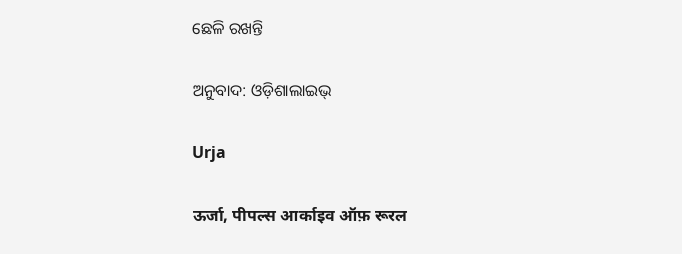ଛେଳି ରଖନ୍ତି

ଅନୁବାଦ: ଓଡ଼ିଶାଲାଇଭ୍‍

Urja

ऊर्जा, पीपल्स आर्काइव ऑफ़ रूरल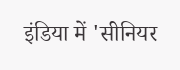इंडिया में 'सीनियर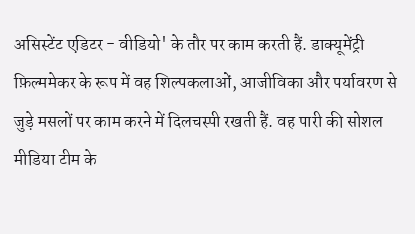असिस्टेंट एडिटर - वीडियो' के तौर पर काम करती हैं. डाक्यूमेंट्री फ़िल्ममेकर के रूप में वह शिल्पकलाओं, आजीविका और पर्यावरण से जुड़े मसलों पर काम करने में दिलचस्पी रखती हैं. वह पारी की सोशल मीडिया टीम के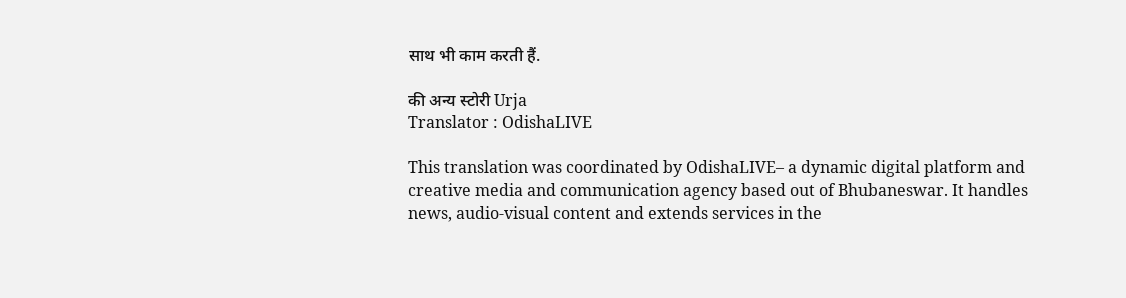साथ भी काम करती हैं.

की अन्य स्टोरी Urja
Translator : OdishaLIVE

This translation was coordinated by OdishaLIVE– a dynamic digital platform and creative media and communication agency based out of Bhubaneswar. It handles news, audio-visual content and extends services in the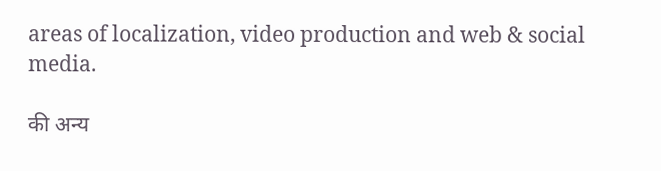areas of localization, video production and web & social media.

की अन्य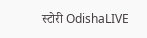स्टोरी OdishaLIVE